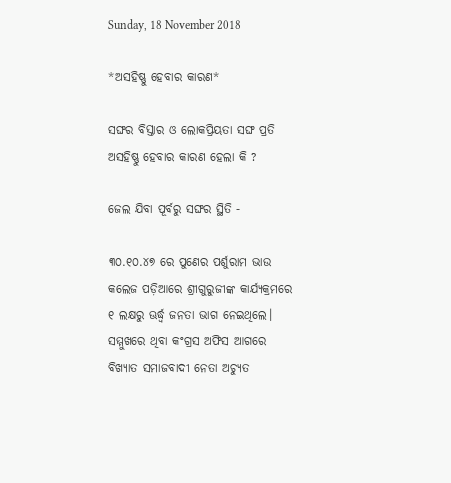Sunday, 18 November 2018

*ଅସହିଷ୍ଣୁ ହେବାର କାରଣ*

ସଙ୍ଘର ବିସ୍ତାର ଓ ଲୋକପ୍ରିୟତା ସଙ୍ଘ ପ୍ରତି ଅସହିଷ୍ଣୁ ହେବାର କାରଣ ହେଲା କି ?

ଜେଲ ଯିବା ପୂର୍ବରୁ ସଙ୍ଘର ସ୍ଥିତି -

୩୦.୧୦.୪୭ ରେ ପୁଣେର ପର୍ଶୁରାମ ଭାଉ କଲେଜ ପଡ଼ିଆରେ ଶ୍ରୀଗୁରୁଜୀଙ୍କ କାର୍ଯ୍ୟକ୍ରମରେ ୧ ଲକ୍ଷରୁ ଊର୍ଦ୍ଧ୍ଵ ଜନତା ଭାଗ ନେଇଥିଲେ। ସମ୍ମୁଖରେ ଥିବା କଂଗ୍ରସ ଅଫିସ ଆଗରେ ବିଖ୍ୟାତ ସମାଜବାଦୀ ନେତା ଅଚ୍ୟୁତ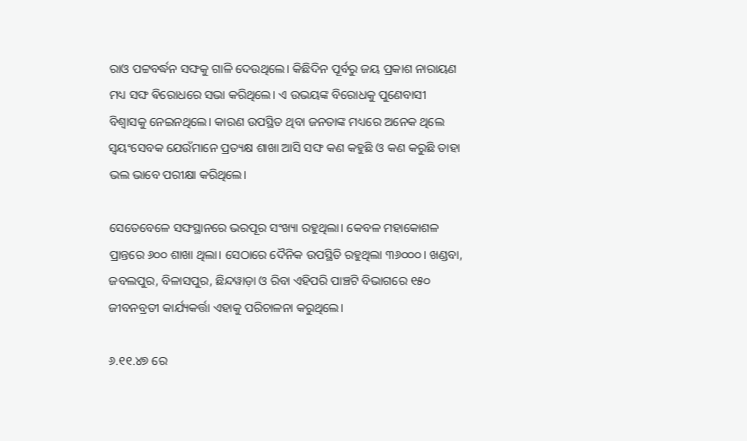ରାଓ ପଟ୍ଟବର୍ଦ୍ଧନ ସଙ୍ଘକୁ ଗାଳି ଦେଉଥିଲେ। କିଛିଦିନ ପୂର୍ବରୁ ଜୟ ପ୍ରକାଶ ନାରାୟଣ ମଧ୍ୟ ସଙ୍ଘ ଵିରୋଧରେ ସଭା କରିଥିଲେ। ଏ ଉଭୟଙ୍କ ବିରୋଧକୁ ପୁଣେବାସୀ ବିଶ୍ୱାସକୁ ନେଇନଥିଲେ। କାରଣ ଉପସ୍ଥିତ ଥିବା ଜନତାଙ୍କ ମଧ୍ୟରେ ଅନେକ ଥିଲେ ସ୍ୱୟଂସେବକ ଯେଉଁମାନେ ପ୍ରତ୍ୟକ୍ଷ ଶାଖା ଆସି ସଙ୍ଘ କଣ କହୁଛି ଓ କଣ କରୁଛି ତାହା ଭଲ ଭାବେ ପରୀକ୍ଷା କରିଥିଲେ।

ସେତେବେଳେ ସଙ୍ଘସ୍ଥାନରେ ଭରପୂର ସଂଖ୍ୟା ରହୁଥିଲା। କେବଳ ମହାକୋଶଳ ପ୍ରାନ୍ତରେ ୬୦୦ ଶାଖା ଥିଲା। ସେଠାରେ ଦୈନିକ ଉପସ୍ଥିତି ରହୁଥିଲା ୩୬୦୦୦। ଖଣ୍ଡବା, ଜବଲପୁର, ବିଳାସପୁର, ଛିନ୍ଦୱାଡ଼ା ଓ ରିବା ଏହିପରି ପାଞ୍ଚଟି ବିଭାଗରେ ୧୫୦ ଜୀବନବ୍ରତୀ କାର୍ଯ୍ୟକର୍ତ୍ତା ଏହାକୁ ପରିଚାଳନା କରୁଥିଲେ।

୬.୧୧.୪୭ ରେ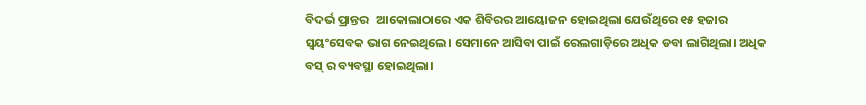ବିଦର୍ଭ ପ୍ରାନ୍ତର   ଆକୋଲାଠାରେ ଏକ ଶିବିରର ଆୟୋଜନ ହୋଇଥିଲା ଯେଉଁଥିରେ ୧୫ ହଜାର ସ୍ୱୟଂସେବକ ଭାଗ ନେଇଥିଲେ। ସେମାନେ ଆସିବା ପାଇଁ ରେଲଗାଡ଼ିରେ ଅଧିକ ଡବା ଲାଗିଥିଲା। ଅଧିକ ବସ୍ ର ବ୍ୟବସ୍ଥା ହୋଇଥିଲା।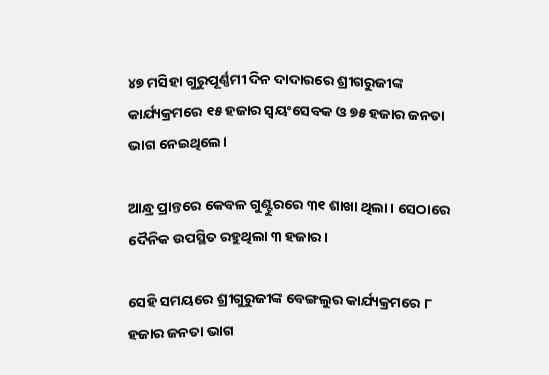୪୭ ମସିହା ଗୁରୁପୂର୍ଣ୍ଣମୀ ଦିନ ଦାଦାରରେ ଶ୍ରୀଗରୁଜୀଙ୍କ କାର୍ଯ୍ୟକ୍ରମରେ ୧୫ ହଜାର ସ୍ୱୟଂସେବକ ଓ ୭୫ ହଜାର ଜନତା ଭାଗ ନେଇଥିଲେ।

ଆନ୍ଧ୍ର ପ୍ରାନ୍ତରେ କେବଳ ଗୁଣ୍ଟୁରରେ ୩୧ ଶାଖା ଥିଲା। ସେଠାରେ ଦୈନିକ ଉପସ୍ଥିତ ରହୁଥିଲା ୩ ହଜାର।

ସେହି ସମୟରେ ଶ୍ରୀଗୁରୁଜୀଙ୍କ ବେଙ୍ଗଲୁର କାର୍ଯ୍ୟକ୍ରମରେ ୮ ହଜାର ଜନତା ଭାଗ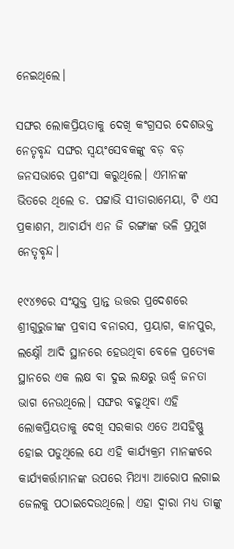ନେଇଥିଲେ।

ସଙ୍ଘର ଲୋକପ୍ରିୟତାକୁ ଦେଖି କଂଗ୍ରସର ଦେଶଭକ୍ତ ନେତୃବୃନ୍ଦ ସଙ୍ଘର ସ୍ୱୟଂସେବକଙ୍କୁ ବଡ଼ ବଡ଼ ଜନସଭାରେ ପ୍ରଶଂସା କରୁଥିଲେ। ଏମାନଙ୍କ ଭିତରେ ଥିଲେ ଡ. ପଟ୍ଟାଭି ସୀତାରାମେୟା, ଟି ଏସ ପ୍ରକାଶମ, ଆଚାର୍ଯ୍ୟ ଏନ ଜି ରଙ୍ଗାଙ୍କ ଭଳି ପ୍ରମୁଖ ନେତୃବୃନ୍ଦ।

୧୯୪୭ରେ ସଂଯୁକ୍ତ ପ୍ରାନ୍ତ ଉତ୍ତର ପ୍ରଦେଶରେ ଶ୍ରୀଗୁରୁଜୀଙ୍କ ପ୍ରବାସ ବନାରସ, ପ୍ରୟାଗ, କାନପୁର, ଲକ୍ଷ୍ନୌ ଆଦି ସ୍ଥାନରେ ହେଉଥିବା ବେଳେ ପ୍ରତ୍ୟେକ ସ୍ଥାନରେ ଏକ ଲକ୍ଷ ବା ଦୁଇ ଲକ୍ଷରୁ ଊର୍ଦ୍ଧ୍ୱ ଜନତା ଭାଗ ନେଉଥିଲେ। ସଙ୍ଘର ବଢୁଥିବା ଏହି ଲୋକପ୍ରିୟତାକୁ ଦେଖି ସରକାର ଏତେ ଅସହିଷ୍ଣୁ ହୋଇ ପଡୁଥିଲେ ଯେ ଏହି କାର୍ଯ୍ୟକ୍ରମ ମାନଙ୍କରେ କାର୍ଯ୍ୟକର୍ତ୍ତାମାନଙ୍କ ଉପରେ ମିଥ୍ୟା ଆରୋପ ଲଗାଇ ଜେଲକୁ ପଠାଇଦେଉଥିଲେ। ଏହା ଦ୍ୱାରା ମଧ୍ୟ ତାଙ୍କୁ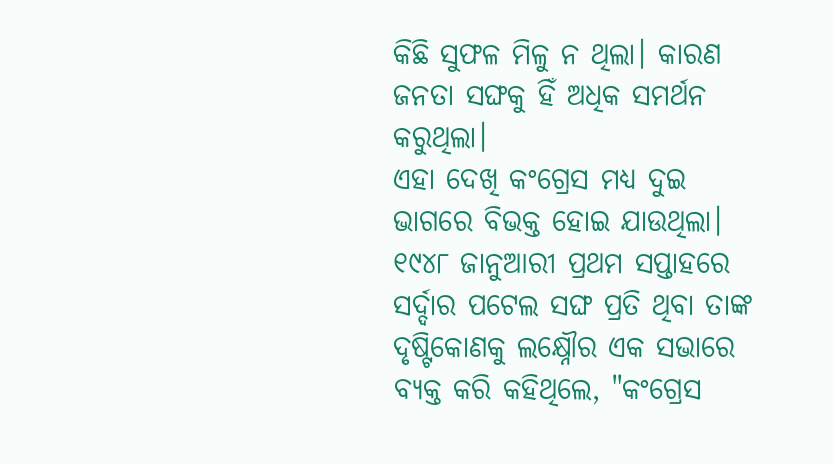କିଛି ସୁଫଳ ମିଳୁ ନ ଥିଲା। କାରଣ ଜନତା ସଙ୍ଘକୁ ହିଁ ଅଧିକ ସମର୍ଥନ କରୁଥିଲା।
ଏହା ଦେଖି କଂଗ୍ରେସ ମଧ୍ୟ ଦୁଇ ଭାଗରେ ବିଭକ୍ତ ହୋଇ ଯାଉଥିଲା। ୧୯୪୮ ଜାନୁଆରୀ ପ୍ରଥମ ସପ୍ତାହରେ ସର୍ଦ୍ଦାର ପଟେଲ ସଙ୍ଘ ପ୍ରତି ଥିବା ତାଙ୍କ ଦୃଷ୍ଟିକୋଣକୁ ଲକ୍ଷ୍ନୌର ଏକ ସଭାରେ ବ୍ୟକ୍ତ କରି କହିଥିଲେ, "କଂଗ୍ରେସ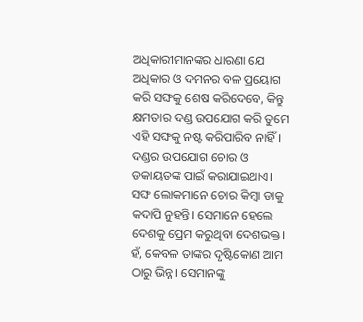ଅଧିକାରୀମାନଙ୍କର ଧାରଣା ଯେ ଅଧିକାର ଓ ଦମନର ବଳ ପ୍ରୟୋଗ କରି ସଙ୍ଘକୁ ଶେଷ କରିଦେବେ, କିନ୍ତୁ କ୍ଷମତାର ଦଣ୍ଡ ଉପଯୋଗ କରି ତୁମେ ଏହି ସଙ୍ଘକୁ ନଷ୍ଟ କରିପାରିବ ନାହିଁ। ଦଣ୍ଡର ଉପଯୋଗ ଚୋର ଓ ଡକାୟତଙ୍କ ପାଇଁ କରାଯାଇଥାଏ। ସଙ୍ଘ ଲୋକମାନେ ଚୋର କିମ୍ବା ଡାକୁ କଦାପି ନୁହନ୍ତି। ସେମାନେ ହେଲେ ଦେଶକୁ ପ୍ରେମ କରୁଥିବା ଦେଶଭକ୍ତ। ହଁ, କେବଳ ତାଙ୍କର ଦୃଷ୍ଟିକୋଣ ଆମ ଠାରୁ ଭିନ୍ନ। ସେମାନଙ୍କୁ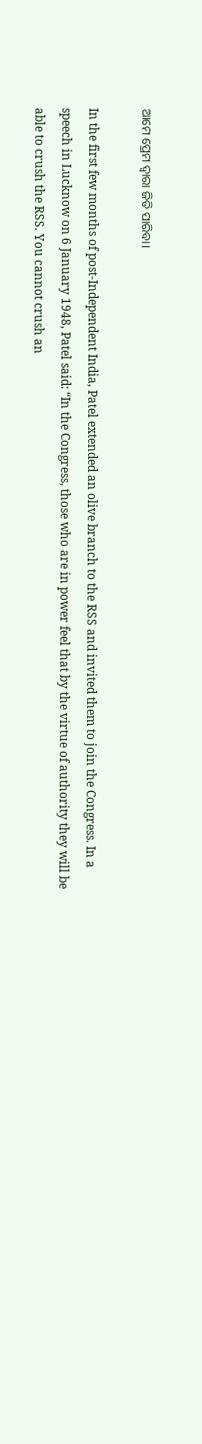ଆମେ ପ୍ରେମ ଦ୍ୱାରା ଜିତି ପାରିବା।

In the first few months of post-Independent India, Patel extended an olive branch to the RSS and invited them to join the Congress. In a speech in Lucknow on 6 January 1948, Patel said: “In the Congress, those who are in power feel that by the virtue of authority they will be able to crush the RSS. You cannot crush an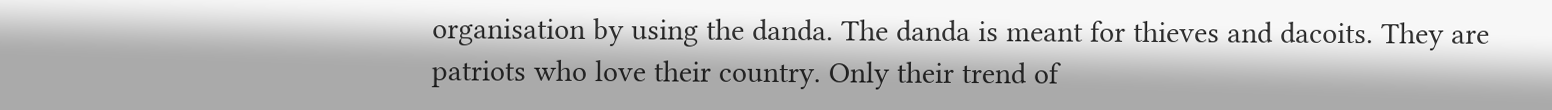organisation by using the danda. The danda is meant for thieves and dacoits. They are patriots who love their country. Only their trend of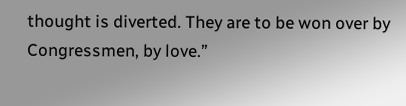thought is diverted. They are to be won over by Congressmen, by love.”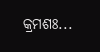କ୍ରମଶଃ...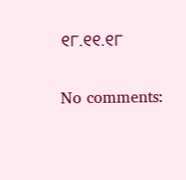୧୮.୧୧.୧୮

No comments: